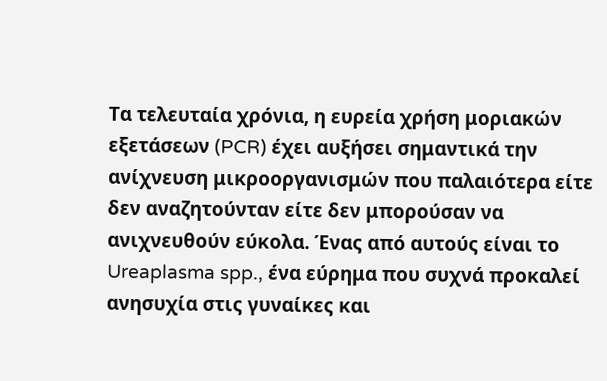Τα τελευταία χρόνια, η ευρεία χρήση μοριακών εξετάσεων (PCR) έχει αυξήσει σημαντικά την ανίχνευση μικροοργανισμών που παλαιότερα είτε δεν αναζητούνταν είτε δεν μπορούσαν να ανιχνευθούν εύκολα. Ένας από αυτούς είναι το Ureaplasma spp., ένα εύρημα που συχνά προκαλεί ανησυχία στις γυναίκες και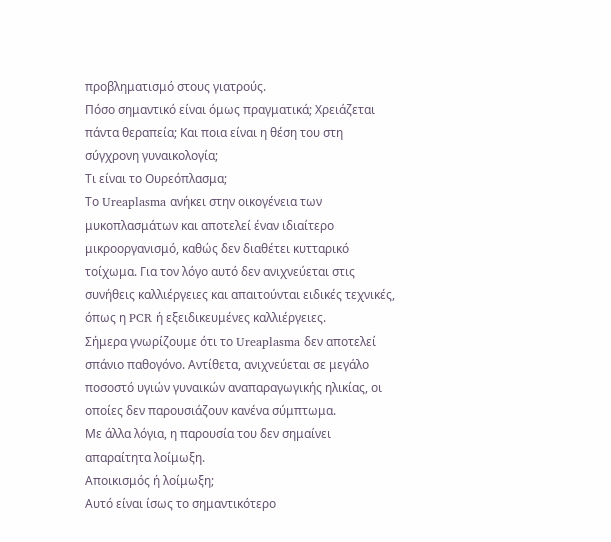προβληματισμό στους γιατρούς.
Πόσο σημαντικό είναι όμως πραγματικά; Χρειάζεται πάντα θεραπεία; Και ποια είναι η θέση του στη σύγχρονη γυναικολογία;
Τι είναι το Ουρεόπλασμα;
Το Ureaplasma ανήκει στην οικογένεια των μυκοπλασμάτων και αποτελεί έναν ιδιαίτερο μικροοργανισμό, καθώς δεν διαθέτει κυτταρικό τοίχωμα. Για τον λόγο αυτό δεν ανιχνεύεται στις συνήθεις καλλιέργειες και απαιτούνται ειδικές τεχνικές, όπως η PCR ή εξειδικευμένες καλλιέργειες.
Σήμερα γνωρίζουμε ότι το Ureaplasma δεν αποτελεί σπάνιο παθογόνο. Αντίθετα, ανιχνεύεται σε μεγάλο ποσοστό υγιών γυναικών αναπαραγωγικής ηλικίας, οι οποίες δεν παρουσιάζουν κανένα σύμπτωμα.
Με άλλα λόγια, η παρουσία του δεν σημαίνει απαραίτητα λοίμωξη.
Αποικισμός ή λοίμωξη;
Αυτό είναι ίσως το σημαντικότερο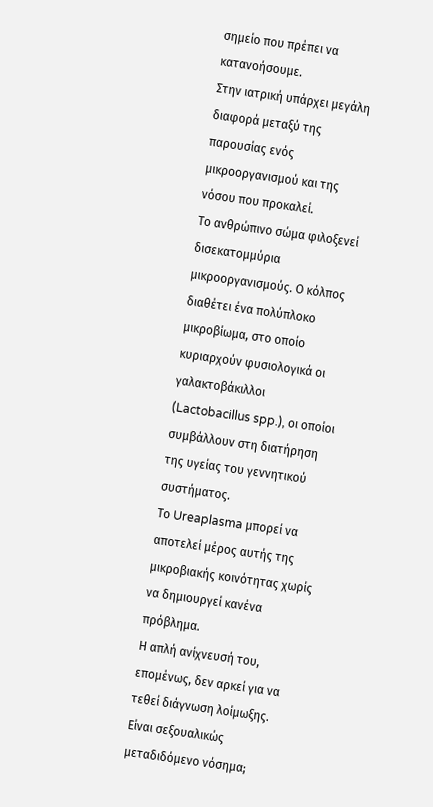σημείο που πρέπει να κατανοήσουμε.
Στην ιατρική υπάρχει μεγάλη διαφορά μεταξύ της παρουσίας ενός μικροοργανισμού και της νόσου που προκαλεί.
Το ανθρώπινο σώμα φιλοξενεί δισεκατομμύρια μικροοργανισμούς. Ο κόλπος διαθέτει ένα πολύπλοκο μικροβίωμα, στο οποίο κυριαρχούν φυσιολογικά οι γαλακτοβάκιλλοι (Lactobacillus spp.), οι οποίοι συμβάλλουν στη διατήρηση της υγείας του γεννητικού συστήματος.
Το Ureaplasma μπορεί να αποτελεί μέρος αυτής της μικροβιακής κοινότητας χωρίς να δημιουργεί κανένα πρόβλημα.
Η απλή ανίχνευσή του, επομένως, δεν αρκεί για να τεθεί διάγνωση λοίμωξης.
Είναι σεξουαλικώς μεταδιδόμενο νόσημα;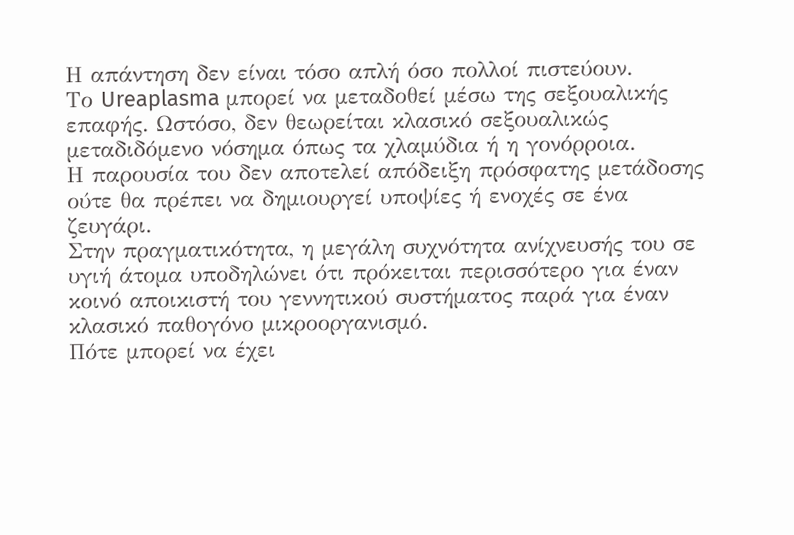Η απάντηση δεν είναι τόσο απλή όσο πολλοί πιστεύουν.
Το Ureaplasma μπορεί να μεταδοθεί μέσω της σεξουαλικής επαφής. Ωστόσο, δεν θεωρείται κλασικό σεξουαλικώς μεταδιδόμενο νόσημα όπως τα χλαμύδια ή η γονόρροια.
Η παρουσία του δεν αποτελεί απόδειξη πρόσφατης μετάδοσης ούτε θα πρέπει να δημιουργεί υποψίες ή ενοχές σε ένα ζευγάρι.
Στην πραγματικότητα, η μεγάλη συχνότητα ανίχνευσής του σε υγιή άτομα υποδηλώνει ότι πρόκειται περισσότερο για έναν κοινό αποικιστή του γεννητικού συστήματος παρά για έναν κλασικό παθογόνο μικροοργανισμό.
Πότε μπορεί να έχει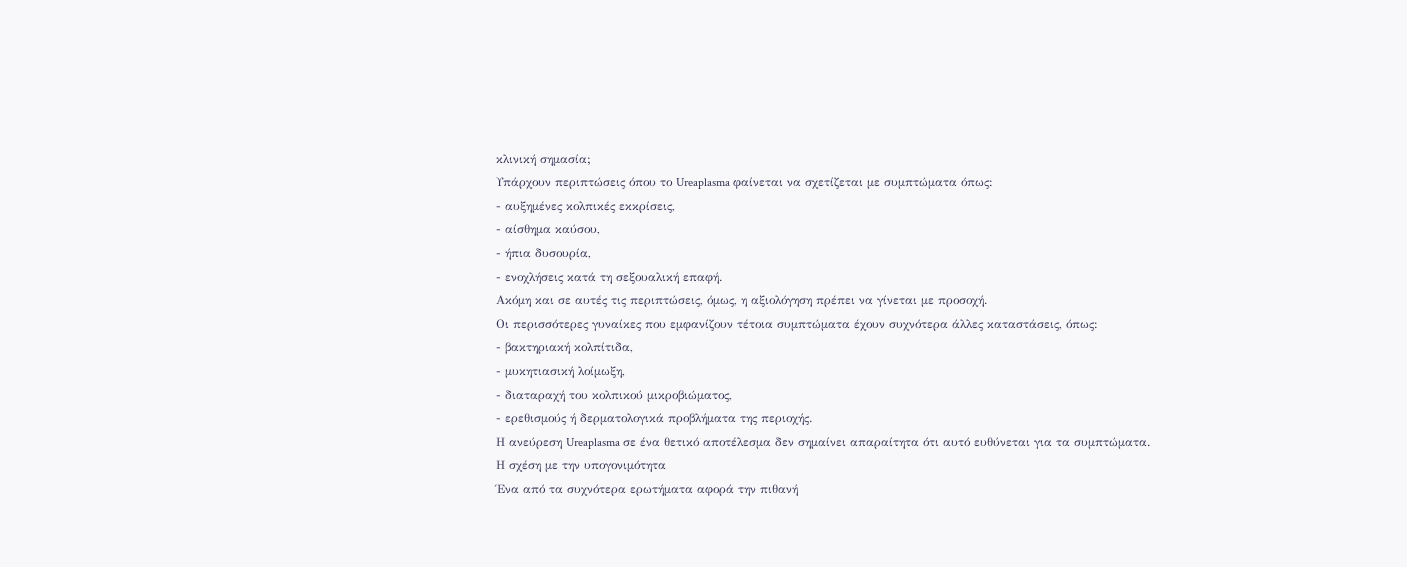κλινική σημασία;
Υπάρχουν περιπτώσεις όπου το Ureaplasma φαίνεται να σχετίζεται με συμπτώματα όπως:
- αυξημένες κολπικές εκκρίσεις,
- αίσθημα καύσου,
- ήπια δυσουρία,
- ενοχλήσεις κατά τη σεξουαλική επαφή.
Ακόμη και σε αυτές τις περιπτώσεις, όμως, η αξιολόγηση πρέπει να γίνεται με προσοχή.
Οι περισσότερες γυναίκες που εμφανίζουν τέτοια συμπτώματα έχουν συχνότερα άλλες καταστάσεις, όπως:
- βακτηριακή κολπίτιδα,
- μυκητιασική λοίμωξη,
- διαταραχή του κολπικού μικροβιώματος,
- ερεθισμούς ή δερματολογικά προβλήματα της περιοχής.
Η ανεύρεση Ureaplasma σε ένα θετικό αποτέλεσμα δεν σημαίνει απαραίτητα ότι αυτό ευθύνεται για τα συμπτώματα.
Η σχέση με την υπογονιμότητα
Ένα από τα συχνότερα ερωτήματα αφορά την πιθανή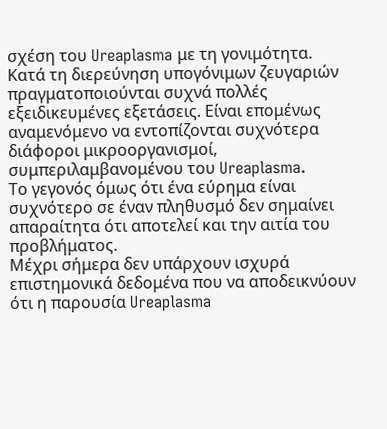σχέση του Ureaplasma με τη γονιμότητα.
Κατά τη διερεύνηση υπογόνιμων ζευγαριών πραγματοποιούνται συχνά πολλές εξειδικευμένες εξετάσεις. Είναι επομένως αναμενόμενο να εντοπίζονται συχνότερα διάφοροι μικροοργανισμοί, συμπεριλαμβανομένου του Ureaplasma.
Το γεγονός όμως ότι ένα εύρημα είναι συχνότερο σε έναν πληθυσμό δεν σημαίνει απαραίτητα ότι αποτελεί και την αιτία του προβλήματος.
Μέχρι σήμερα δεν υπάρχουν ισχυρά επιστημονικά δεδομένα που να αποδεικνύουν ότι η παρουσία Ureaplasma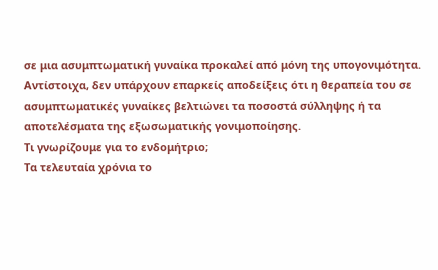σε μια ασυμπτωματική γυναίκα προκαλεί από μόνη της υπογονιμότητα.
Αντίστοιχα, δεν υπάρχουν επαρκείς αποδείξεις ότι η θεραπεία του σε ασυμπτωματικές γυναίκες βελτιώνει τα ποσοστά σύλληψης ή τα αποτελέσματα της εξωσωματικής γονιμοποίησης.
Τι γνωρίζουμε για το ενδομήτριο;
Τα τελευταία χρόνια το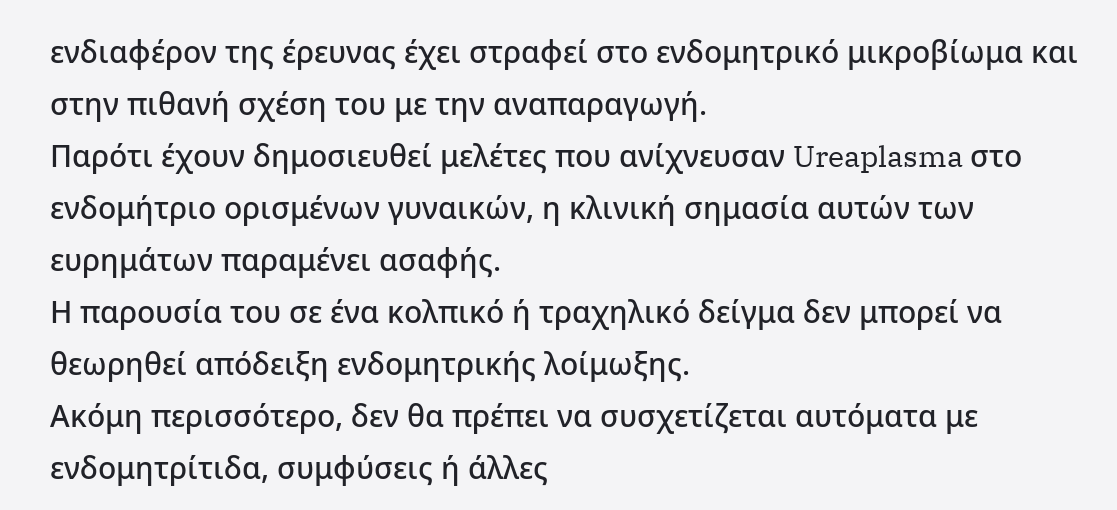ενδιαφέρον της έρευνας έχει στραφεί στο ενδομητρικό μικροβίωμα και στην πιθανή σχέση του με την αναπαραγωγή.
Παρότι έχουν δημοσιευθεί μελέτες που ανίχνευσαν Ureaplasma στο ενδομήτριο ορισμένων γυναικών, η κλινική σημασία αυτών των ευρημάτων παραμένει ασαφής.
Η παρουσία του σε ένα κολπικό ή τραχηλικό δείγμα δεν μπορεί να θεωρηθεί απόδειξη ενδομητρικής λοίμωξης.
Ακόμη περισσότερο, δεν θα πρέπει να συσχετίζεται αυτόματα με ενδομητρίτιδα, συμφύσεις ή άλλες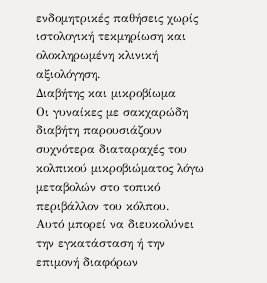ενδομητρικές παθήσεις χωρίς ιστολογική τεκμηρίωση και ολοκληρωμένη κλινική αξιολόγηση.
Διαβήτης και μικροβίωμα
Οι γυναίκες με σακχαρώδη διαβήτη παρουσιάζουν συχνότερα διαταραχές του κολπικού μικροβιώματος λόγω μεταβολών στο τοπικό περιβάλλον του κόλπου.
Αυτό μπορεί να διευκολύνει την εγκατάσταση ή την επιμονή διαφόρων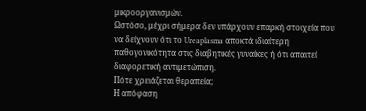μικροοργανισμών.
Ωστόσο, μέχρι σήμερα δεν υπάρχουν επαρκή στοιχεία που να δείχνουν ότι το Ureaplasma αποκτά ιδιαίτερη παθογονικότητα στις διαβητικές γυναίκες ή ότι απαιτεί διαφορετική αντιμετώπιση.
Πότε χρειάζεται θεραπεία;
Η απόφαση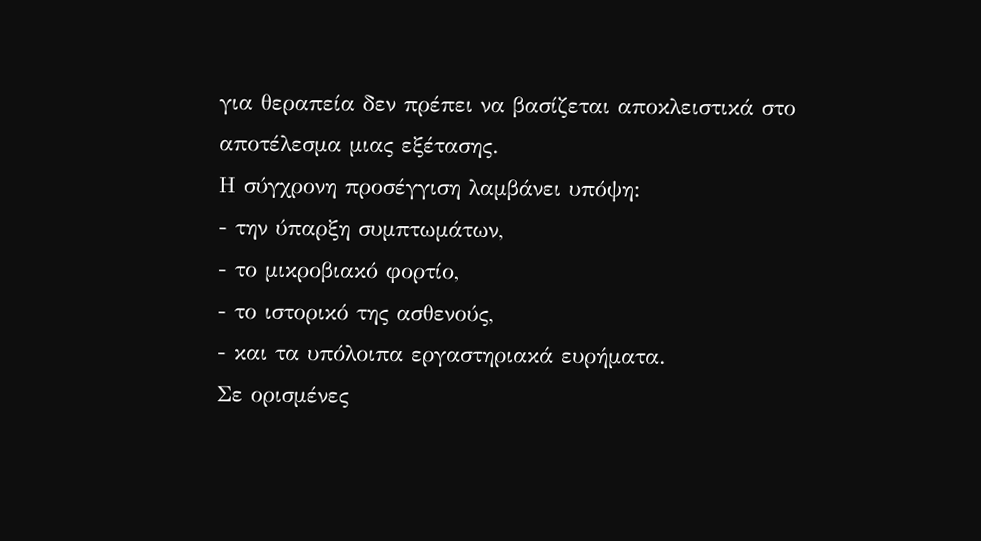για θεραπεία δεν πρέπει να βασίζεται αποκλειστικά στο αποτέλεσμα μιας εξέτασης.
Η σύγχρονη προσέγγιση λαμβάνει υπόψη:
- την ύπαρξη συμπτωμάτων,
- το μικροβιακό φορτίο,
- το ιστορικό της ασθενούς,
- και τα υπόλοιπα εργαστηριακά ευρήματα.
Σε ορισμένες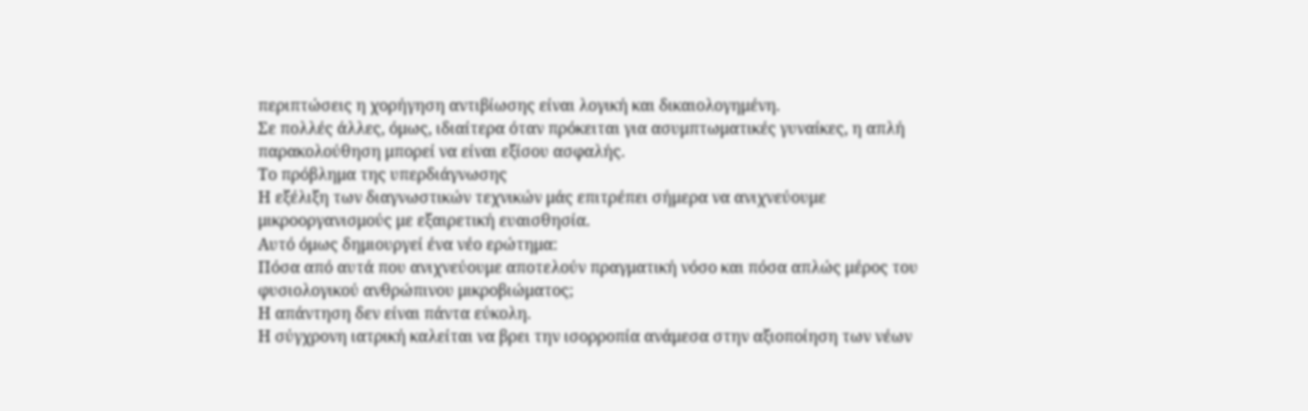περιπτώσεις η χορήγηση αντιβίωσης είναι λογική και δικαιολογημένη.
Σε πολλές άλλες, όμως, ιδιαίτερα όταν πρόκειται για ασυμπτωματικές γυναίκες, η απλή παρακολούθηση μπορεί να είναι εξίσου ασφαλής.
Το πρόβλημα της υπερδιάγνωσης
Η εξέλιξη των διαγνωστικών τεχνικών μάς επιτρέπει σήμερα να ανιχνεύουμε μικροοργανισμούς με εξαιρετική ευαισθησία.
Αυτό όμως δημιουργεί ένα νέο ερώτημα:
Πόσα από αυτά που ανιχνεύουμε αποτελούν πραγματική νόσο και πόσα απλώς μέρος του φυσιολογικού ανθρώπινου μικροβιώματος;
Η απάντηση δεν είναι πάντα εύκολη.
Η σύγχρονη ιατρική καλείται να βρει την ισορροπία ανάμεσα στην αξιοποίηση των νέων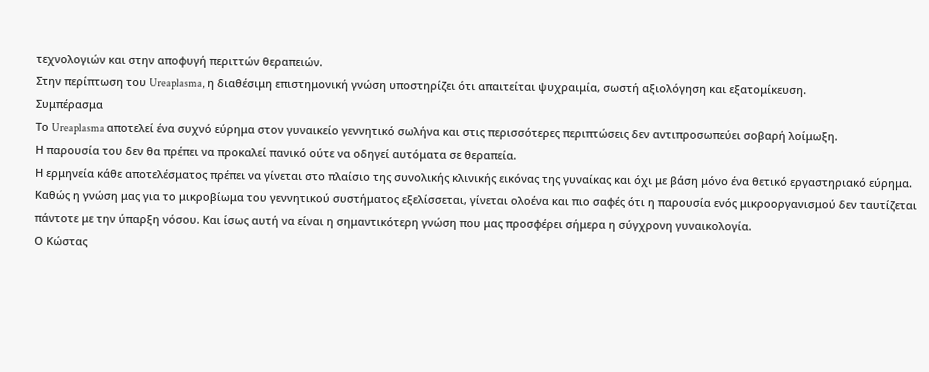τεχνολογιών και στην αποφυγή περιττών θεραπειών.
Στην περίπτωση του Ureaplasma, η διαθέσιμη επιστημονική γνώση υποστηρίζει ότι απαιτείται ψυχραιμία, σωστή αξιολόγηση και εξατομίκευση.
Συμπέρασμα
Το Ureaplasma αποτελεί ένα συχνό εύρημα στον γυναικείο γεννητικό σωλήνα και στις περισσότερες περιπτώσεις δεν αντιπροσωπεύει σοβαρή λοίμωξη.
Η παρουσία του δεν θα πρέπει να προκαλεί πανικό ούτε να οδηγεί αυτόματα σε θεραπεία.
Η ερμηνεία κάθε αποτελέσματος πρέπει να γίνεται στο πλαίσιο της συνολικής κλινικής εικόνας της γυναίκας και όχι με βάση μόνο ένα θετικό εργαστηριακό εύρημα.
Καθώς η γνώση μας για το μικροβίωμα του γεννητικού συστήματος εξελίσσεται, γίνεται ολοένα και πιο σαφές ότι η παρουσία ενός μικροοργανισμού δεν ταυτίζεται πάντοτε με την ύπαρξη νόσου. Και ίσως αυτή να είναι η σημαντικότερη γνώση που μας προσφέρει σήμερα η σύγχρονη γυναικολογία.
Ο Κώστας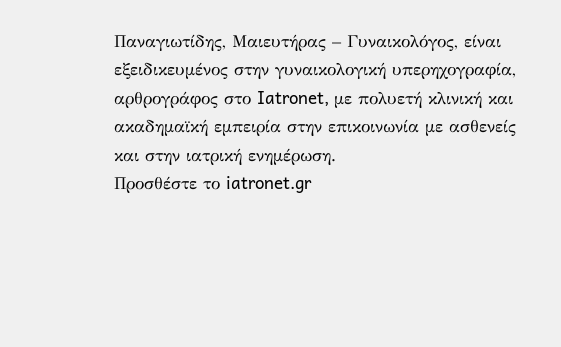Παναγιωτίδης, Μαιευτήρας – Γυναικολόγος, είναι εξειδικευμένος στην γυναικολογική υπερηχογραφία, αρθρογράφος στο Iatronet, με πολυετή κλινική και ακαδημαϊκή εμπειρία στην επικοινωνία με ασθενείς και στην ιατρική ενημέρωση.
Προσθέστε το iatronet.gr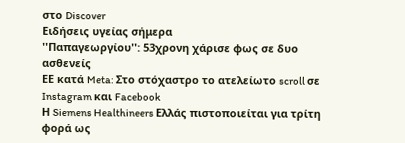στο Discover
Ειδήσεις υγείας σήμερα
''Παπαγεωργίου'': 53χρονη χάρισε φως σε δυο ασθενείς
ΕΕ κατά Meta: Στο στόχαστρο το ατελείωτο scroll σε Instagram και Facebook
Η Siemens Healthineers Ελλάς πιστοποιείται για τρίτη φορά ως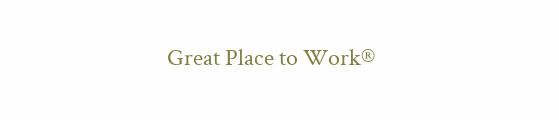Great Place to Work®